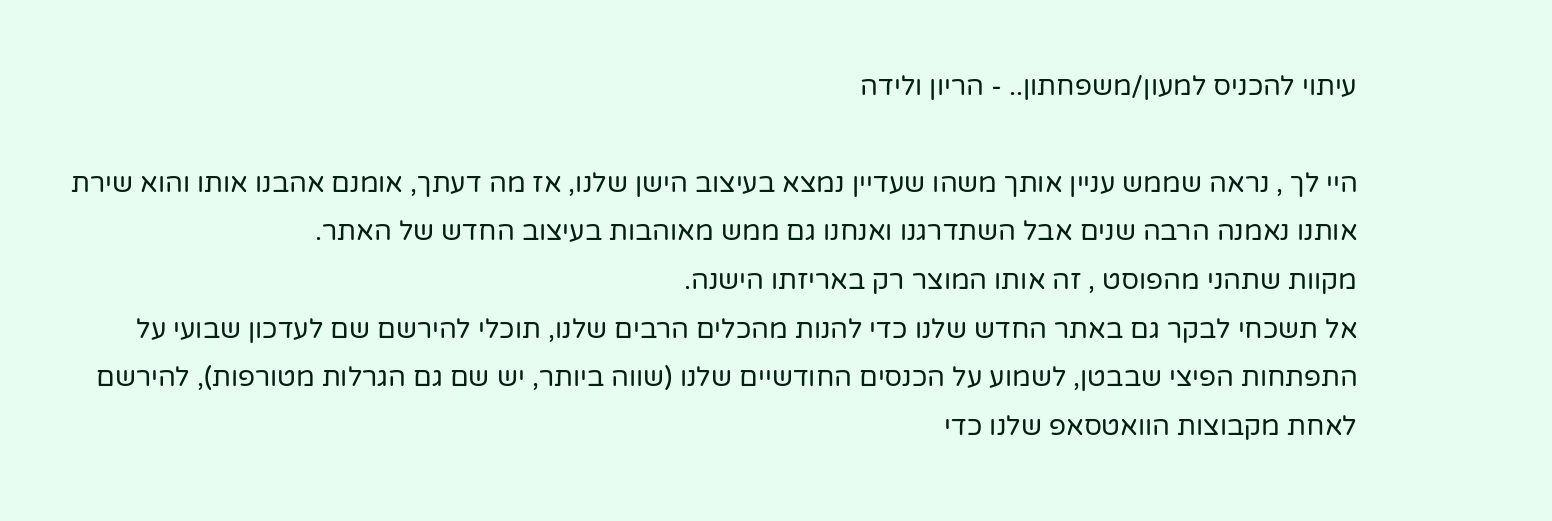עיתוי להכניס למעון/משפחתון.. - הריון ולידה

היי לך , נראה שממש עניין אותך משהו שעדיין נמצא בעיצוב הישן שלנו, אז מה דעתך, אומנם אהבנו אותו והוא שירת אותנו נאמנה הרבה שנים אבל השתדרגנו ואנחנו גם ממש מאוהבות בעיצוב החדש של האתר.
מקוות שתהני מהפוסט , זה אותו המוצר רק באריזתו הישנה.
אל תשכחי לבקר גם באתר החדש שלנו כדי להנות מהכלים הרבים שלנו, תוכלי להירשם שם לעדכון שבועי על התפתחות הפיצי שבבטן, לשמוע על הכנסים החודשיים שלנו (שווה ביותר, יש שם גם הגרלות מטורפות), להירשם לאחת מקבוצות הוואטסאפ שלנו כדי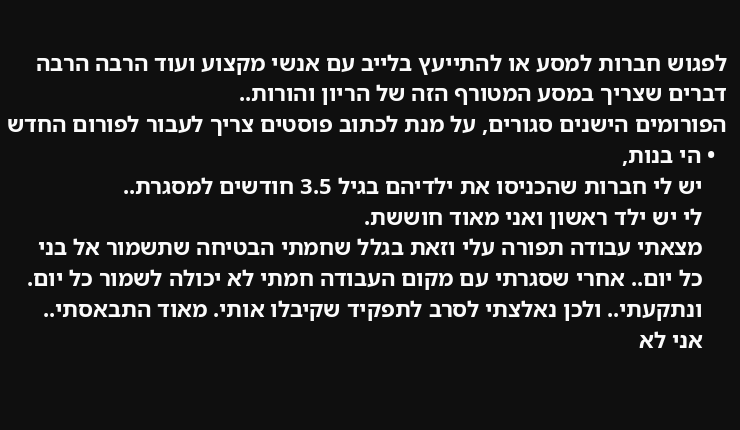לפגוש חברות למסע או להתייעץ בלייב עם אנשי מקצוע ועוד הרבה הרבה דברים שצריך במסע המטורף הזה של הריון והורות..
הפורומים הישנים סגורים, על מנת לכתוב פוסטים צריך לעבור לפורום החדש
  • הי בנות,
    יש לי חברות שהכניסו את ילדיהם בגיל 3.5 חודשים למסגרת..
    לי יש ילד ראשון ואני מאוד חוששת.
    מצאתי עבודה תפורה עלי וזאת בגלל שחמתי הבטיחה שתשמור אל בני
    כל יום.. אחרי שסגרתי עם מקום העבודה חמתי לא יכולה לשמור כל יום.
    ונתקעתי.. ולכן נאלצתי לסרב לתפקיד שקיבלו אותי. מאוד התבאסתי..
    אני לא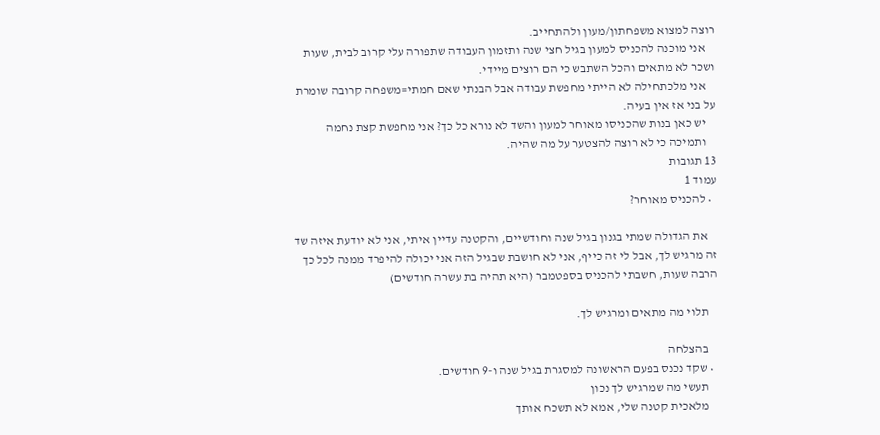רוצה למצוא משפחתון/מעון ולהתחייב.
    אני מוכנה להכניס למעון בגיל חצי שנה ותזמון העבודה שתפורה עלי קרוב לבית, שעות ושכר לא מתאים והכל השתבש כי הם רוצים מיידי.
    אני מלכתחילה לא הייתי מחפשת עבודה אבל הבנתי שאם חמתי=משפחה קרובה שומרת על בני אז אין בעיה.
    יש כאן בנות שהכניסו מאוחר למעון והשד לא נורא כל כך? אני מחפשת קצת נחמה
    ותמיכה כי לא רוצה להצטער על מה שהיה.
13 תגובות
עמוד 1
  • להכניס מאוחר?

    את הגדולה שמתי בגנון בגיל שנה וחודשיים, והקטנה עדיין איתי, אני לא יודעת איזה שד זה מרגיש לך, אבל לי זה כייף, אני לא חושבת שבגיל הזה אני יכולה להיפרד ממנה לכל כך הרבה שעות, חשבתי להכניס בספטמבר (היא תהיה בת עשרה חודשים)

    תלוי מה מתאים ומרגיש לך.

    בהצלחה
  • שקד נכנס בפעם הראשונה למסגרת בגיל שנה ו-9 חודשים.
    תעשי מה שמרגיש לך נכון
    מלאכית קטנה שלי, אמא לא תשכח אותך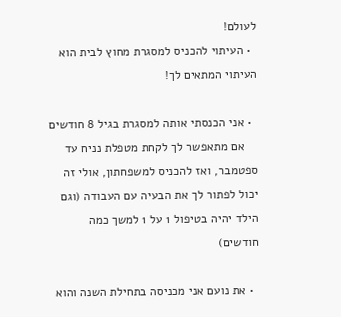לעולם!
  • העיתוי להכניס למסגרת מחוץ לבית הוא העיתוי המתאים לך!

  • אני הכנסתי אותה למסגרת בגיל 8 חודשים
    אם מתאפשר לך לקחת מטפלת נניח עד ספטמבר, ואז להכניס למשפחתון, אולי זה יכול לפתור לך את הבעיה עם העבודה (וגם הילד יהיה בטיפול 1 על 1 למשך כמה חודשים)

  • את נועם אני מכניסה בתחילת השנה והוא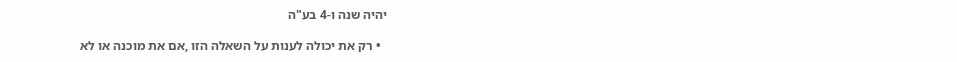יהיה שנה ו-4 בע"ה

  • רק את יכולה לענות על השאלה הזו ,אם את מוכנה או לא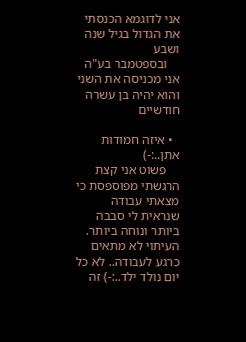אני לדוגמא הכנסתי את הגדול בגיל שנה ושבע
    ובספטמבר בע"ה אני מכניסה את השני והוא יהיה בן עשרה חודשיים

  • איזה חמודות אתן..:-)
    פשוט אני קצת הרגשתי מפוספסת כי מצאתי עבודה שנראית לי סבבה ביותר ונוחה ביותר. העיתוי לא מתאים כרגע לעבודה.. לא כל יום נולד ילד..:-) זה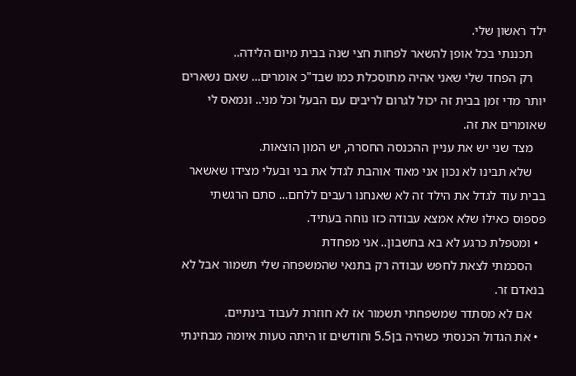ילד ראשון שלי.
    תכננתי בכל אופן להשאר לפחות חצי שנה בבית מיום הלידה..
    רק הפחד שלי שאני אהיה מתוסכלת כמו שבד"כ אומרים... שאם נשארים יותר מדי זמן בבית זה יכול לגרום לריבים עם הבעל וכל מני.. ונמאס לי שאומרים את זה.
    מצד שני יש את עניין ההכנסה החסרה, יש המון הוצאות.
    שלא תבינו לא נכון אני מאוד אוהבת לגדל את בני ובעלי מצידו שאשאר בבית עוד לגדל את הילד זה לא שאנחנו רעבים ללחם... סתם הרגשתי פספוס כאילו שלא אמצא עבודה כזו נוחה בעתיד.
  • ומטפלת כרגע לא בא בחשבון.. אני מפחדת
    הסכמתי לצאת לחפש עבודה רק בתנאי שהמשפחה שלי תשמור אבל לא בנאדם זר.
    אם לא מסתדר שמשפחתי תשמור אז לא חוזרת לעבוד בינתיים.
  • את הגדול הכנסתי כשהיה בן5.5 וחודשים זו היתה טעות איומה מבחינתי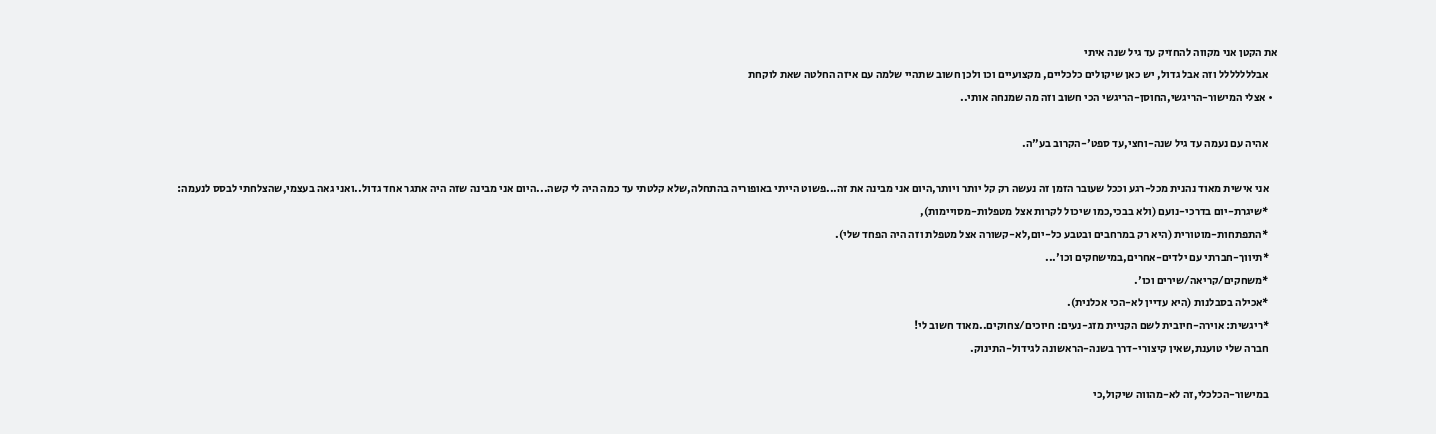את הקטן אני מקווה להחזיק עד גיל שנה איתי
    אבללללללל וזה אבל גדול, יש כאן שיקולים כלכליים, מקצועיים וכו ולכן חשוב שתהיי שלמה עם איזה החלטה שאת לוקחת
  • אצלי המישור-הריגשי,החוסן-הריגשי הכי חשוב וזה מה שמנחה אותי..

    אהיה עם נעמה עד גיל שנה-וחצי,עד ספט'-הקרוב בע"ה.

    אני אישית מאוד נהנית מכל-רגע וככל שעובר הזמן זה נעשה רק קל יותר ויותר,היום אני מבינה את זה...פשוט הייתי באופוריה בהתחלה,שלא קלטתי עד כמה היה לי קשה...היום אני מבינה שזה היה אתגר אחד גדול..ואני גאה בעצמי,שהצלחתי לבסס לנעמה:
    *שיגרת-יום בדרכי-נועם (ולא בבכי,כמו שיכול לקרות אצל מטפלות-מסויימות),
    *התפתחות-מוטורית (היא רק במרחבים ובטבע כל-יום,לא-קשורה אצל מטפלת וזה היה הפחד שלי).
    *תיווך-חברתי עם ילדים-אחרים,במישחקים וכו'...
    *משחקים/קריאה/שירים וכו'.
    *אכילה בסבלנות (היא עדיין לא-הכי אכלנית).
    *ריגשית: אוירה-חיובית לשם הקניית מזג-נעים: חיוכים/צחוקים..מאוד חשוב לי!
    חברה שלי טוענת,שאין קיצורי-דרך בשנה-הראשונה לגידול-התינוק.

    במישור-הכלכלי,זה לא-מהווה שיקול,כי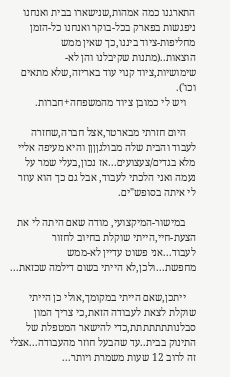התארגנו כמה אמהות,שנישארו בבית ואנחנו ניפגשות בפארק בכל-בוקר ואנחנו כל-הזמן מחליפות-ציוד ביננו,כך שאין ממש הוצאות..(מתנות שקיבלנו והן לא-שימושיות,ציוד קנוי עוד באריזה,שלא מתאים וכו').
    ויש לי כמובן ציוד מהמשפחה+חברות.

    היום חזרתי מבארטר,אצל חברה,שחזרה לעבוד והבית שלה מבולגןןןן והיא מעיפה אליי מלא בגדים/צעצועים...אז נכון,בעלי שמר על נעמה ואני הלכתי לעבוד, אבל גם כך הוא עוזר לי איתה בסופש"ים.

    במישור-המיקצועי, מודה שאם היתה לי את הצעת-חיי,הייתי שוקלת בחיוב לחזור לעבוד...אני פשוט עדיין לא-ממש מחפשת...ולכן,לא הייתי בשום דילמה שכזאת...

    ייתכן,שאם הייתי במקומך,אולי כן הייתי שוקלת לצאת לעבודה הזאת,כי צריך המון סבלנותתתתתתת,כדי להישאר המטפלת של התינוק בבית..עד שהבעל חוזר מהעבודה...אצלי זה לרוב 12 שעות משמרת ויותר...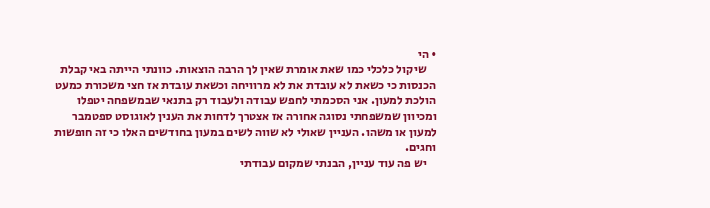• הי
    שיקול כלכלי כמו שאת אומרת שאין לך הרבה הוצאות. כוונתי הייתה באי קבלת הכנסות כי כשאת לא עובדת את לא מרוויחה וכשאת עובדת אז חצי משכורת כמעט הולכת למעון. אני הסכמתי לחפש עבודה ולעבוד רק בתנאי שבמשפחה יטפלו ומכיוון שמשפחתי נסוגה אחורה אז אצטרך לדחות את הענין לאוגוסט ספטמבר למעון או משהו. העניין שאולי לא שווה לשים במעון בחודשים האלו כי זה חופשות וחגים.
    יש פה עוד עניין, הבנתי שמקום עבודתי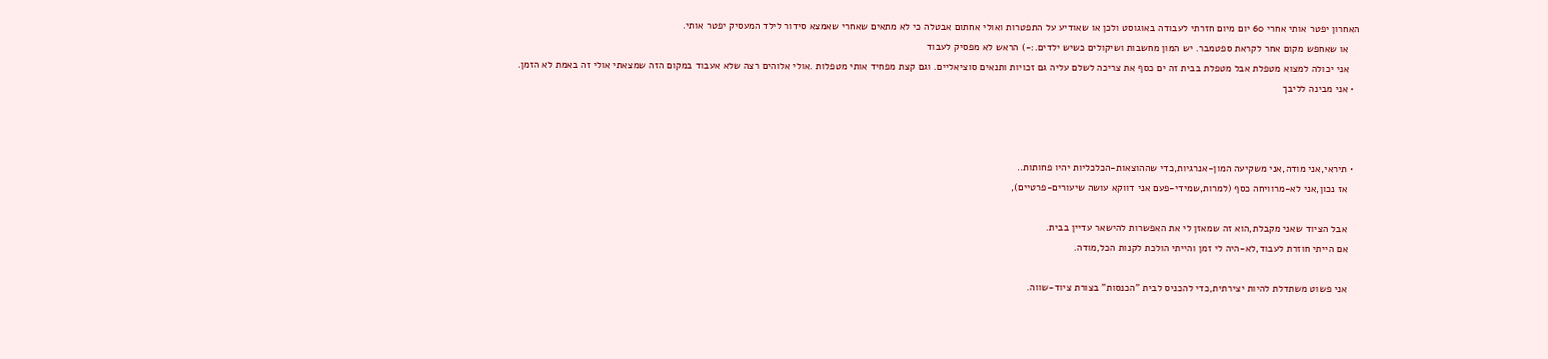האחרון יפטר אותי אחרי 60 יום מיום חזרתי לעבודה באוגוסט ולכן או שאודיע על התפטרות ואולי אחתום אבטלה כי לא מתאים שאחרי שאמצא סידור לילד המעסיק יפטר אותי.
    או שאחפש מקום אחר לקראת ספטמבר. יש המון מחשבות ושיקולים כשיש ילדים.:-) הראש לא מפסיק לעבוד
    אני יכולה למצוא מטפלת אבל מטפלת בבית זה ים כסף את צריכה לשלם עליה גם זכויות ותנאים סוציאליים. וגם קצת מפחיד אותי מטפלות .אולי אלוהים רצה שלא אעבוד במקום הזה שמצאתי אולי זה באמת לא הזמן.
  • אני מבינה לליבך



  • תיראי,אני מודה,אני משקיעה המון-אנרגיות,כדי שההוצאות-הכלכליות יהיו פחותות..
    אז נכון,אני לא-מרוויחה כסף (למרות,שמידי-פעם אני דווקא עושה שיעורים-פרטיים),

    אבל הציוד שאני מקבלת,הוא זה שמאזן לי את האפשרות להישאר עדיין בבית.
    אם הייתי חוזרת לעבוד,לא-היה לי זמן והייתי הולכת לקנות הכל,מודה.

    אני פשוט משתדלת להיות יצירתית,כדי להכניס לבית "הכנסות" בצורת ציוד-שווה.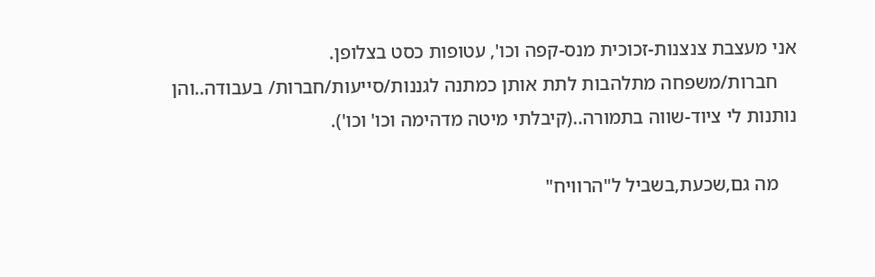אני מעצבת צנצנות-זכוכית מנס-קפה וכו', עטופות כסט בצלופן.
    חברות/משפחה מתלהבות לתת אותן כמתנה לגננות/סייעות/חברות/ בעבודה..והן נותנות לי ציוד-שווה בתמורה..(קיבלתי מיטה מדהימה וכו' וכו').

    מה גם,שכעת,בשביל ל"הרוויח"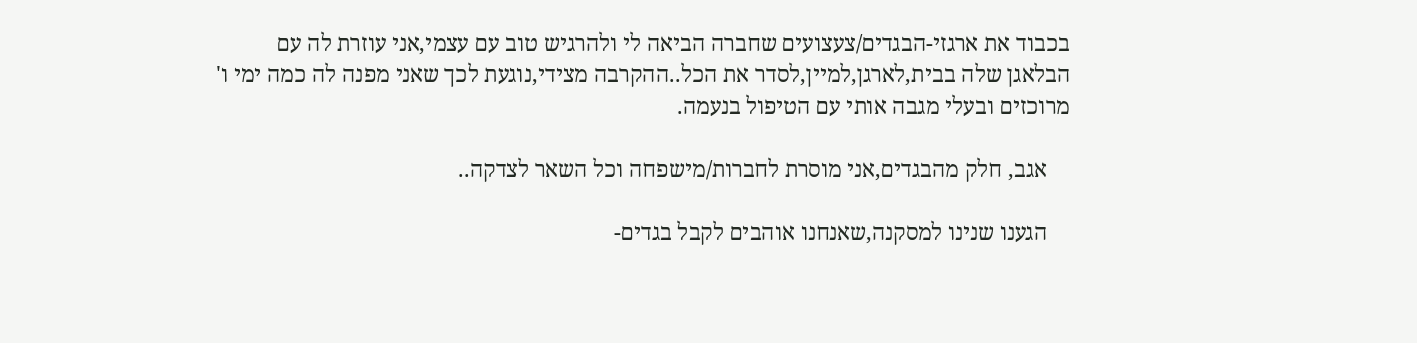בכבוד את ארגזי-הבגדים/צעצועים שחברה הביאה לי ולהרגיש טוב עם עצמי,אני עוזרת לה עם הבלאגן שלה בבית,לארגן,למיין,לסדר את הכל..ההקרבה מצידי,נוגעת לכך שאני מפנה לה כמה ימי ו' מרוכזים ובעלי מגבה אותי עם הטיפול בנעמה.

    אגב, חלק מהבגדים,אני מוסרת לחברות/מישפחה וכל השאר לצדקה..

    הגענו שנינו למסקנה,שאנחנו אוהבים לקבל בגדים-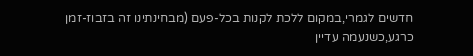חדשים לגמרי,במקום ללכת לקנות בכל-פעם (מבחינתינו זה בזבוז-זמן כרגע,כשנעמה עדיין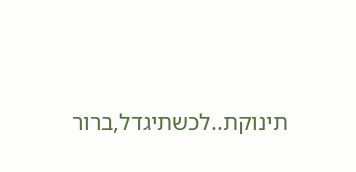תינוקת..לכשתיגדל,ברור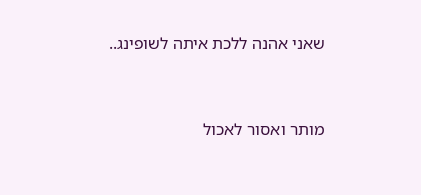שאני אהנה ללכת איתה לשופינג..


מותר ואסור לאכול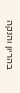בהריון והנקה